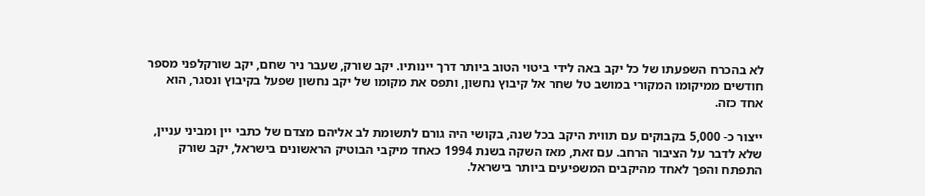לא בהכרח השפעתו של כל יקב באה לידי ביטוי הטוב ביותר דרך יינותיו. יקב שורק, שעבר ניר שחם, יקב שורקלפני מספר חודשים ממיקומו המקורי במושב טל שחר אל קיבוץ נחשון, ותפס את מקומו של יקב נחשון שפעל בקיבוץ ונסגר, הוא אחד כזה.

ייצור כ- 5,000 בקבוקים עם תווית היקב בכל שנה, בקושי היה גורם לתשומת לב אליהם מצדם של כתבי יין ומביני עניין, שלא לדבר על הציבור הרחב. עם זאת, מאז השקה בשנת 1994 כאחד מיקבי הבוטיק הראשונים בישראל, יקב שורק התפתח והפך לאחד מהיקבים המשפיעים ביותר בישראל.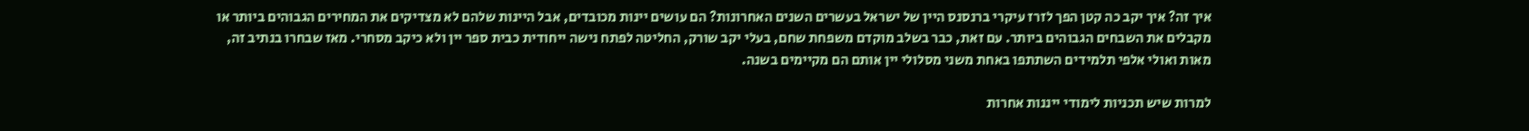איך זה? איך יקב כה קטן הפך לזרז עיקרי ברנסנס היין של ישראל בעשרים השנים האחרונות? הם עושים יינות מכובדים, אבל היינות שלהם לא מצדיקים את המחירים הגבוהים ביותר או מקבלים את השבחים הגבוהים ביותר. עם זאת, כבר בשלב מוקדם משפחת שחם, בעלי יקב שורק, החליטה לפתח נישה ייחודית כבית ספר יין ולא כיקב מסחרי. מאז שבחרו בנתיב זה, מאות ואולי אלפי תלמידים השתתפו באחת משני מסלולי יין אותם הם מקיימים בשנה.

למרות שיש תכניות לימודי ייננות אחרות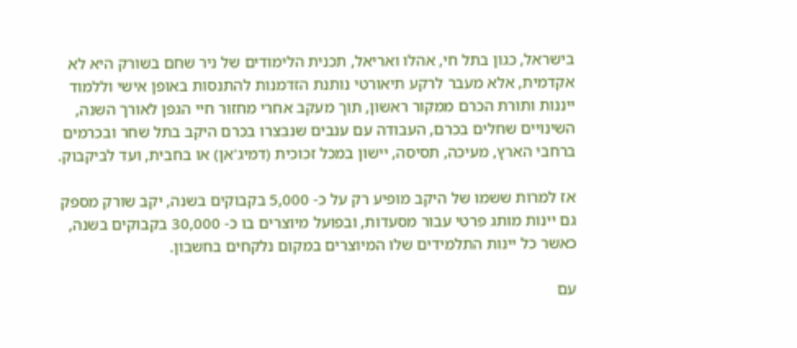בישראל, כגון בתל חי, אהלו ואריאל, תכנית הלימודים של ניר שחם בשורק היא לא אקדמית, אלא מעבר לרקע תיאורטי נותנת הזדמנות להתנסות באופן אישי וללמוד ייננות ותורת הכרם ממקור ראשון, תוך מעקב אחרי מחזור חיי הגפן לאורך השנה, השינויים שחלים בכרם, העבודה עם ענבים שנבצרו בכרם היקב בתל שחר ובכרמים ברחבי הארץ, מעיכה, תסיסה, יישון במכל זכוכית (דמיג'אן) או בחבית, ועד לביקבוק.

אז למרות ששמו של היקב מופיע רק על כ- 5,000 בקבוקים בשנה, יקב שורק מספק גם יינות מותג פרטי עבור מסעדות, ובפועל מיוצרים בו כ- 30,000 בקבוקים בשנה, כאשר כל יינות התלמידים שלו המיוצרים במקום נלקחים בחשבון.

עם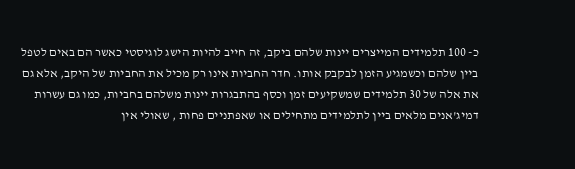כ- 100 תלמידים המייצרים יינות שלהם ביקב, זה חייב להיות הישג לוגיסטי כאשר הם באים לטפל ביין שלהם וכשמגיע הזמן לבקבק אותו. חדר החביות אינו רק מכיל את החביות של היקב, אלא גם את אלה של 30 תלמידים שמשקיעים זמן וכסף בהתבגרות יינות משלהם בחביות, כמו גם עשרות דמיג'אנים מלאים ביין לתלמידים מתחילים או שאפתניים פחות , שאולי אין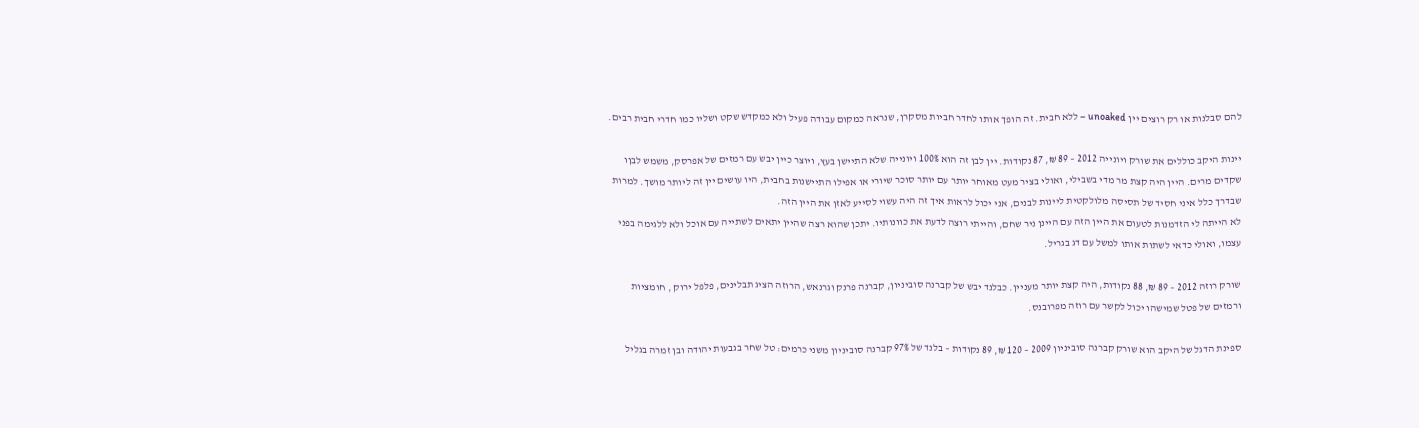להם סבלנות או רק רוצים יין unoaked – ללא חבית. זה הופך אותו לחדר חביות מסקרן, שנראה כמקום עבודה פעיל ולא כמקדש שקט ושליו כמו חדרי חבית רבים.

יינות היקב כוללים את שורק ויונייה 2012 – 89 ₪, 87 נקודות. יין לבן זה הוא 100% ויונייה שלא התיישן בעץ, ויוצר כיין יבש עם רמזים של אפרסק, משמש לבןו שקדים מרים. היין היה קצת מר מדי בשבילי, ואולי בציר מעט מאוחר יותר עם יותר סוכר שיורי או אפילו התיישנות בחבית, היו עושים יין זה ליותר מושך. למרות שבדרך כלל איני חסיד של תסיסה מלולקטית ליינות לבנים, אני יכול לראות איך זה היה עשוי לסייע לאזן את היין הזה.
לא הייתה לי הזדמנות לטעום את היין הזה עם היינן ניר שחם, והייתי רוצה לדעת את כוונותיו. יתכן שהוא רצה שהיין יתאים לשתייה עם אוכל ולא ללגימה בפני עצמו, ואולי כדאי לשתות אותו למשל עם דג בגריל.

שורק רוזה 2012 – 89 ₪, 88 נקודות, היה קצת יותר מעניין. כבלנד יבש של קברנה סוביניון, קברנה פרנק וגרנאש, הרוזה הציג תבלינים, פלפל ירוק , חומציות ורמזים של פטל שמישהו יכול לקשר עם רוזה מפרובנס.

ספינת הדגל של היקב הוא שורק קברנה סוביניון 2009 – 120 ₪, 89 נקודות – בלנד של 97% קברנה סוביניון משני כרמים: טל שחר בגבעות יהודה ובן זמרה בגליל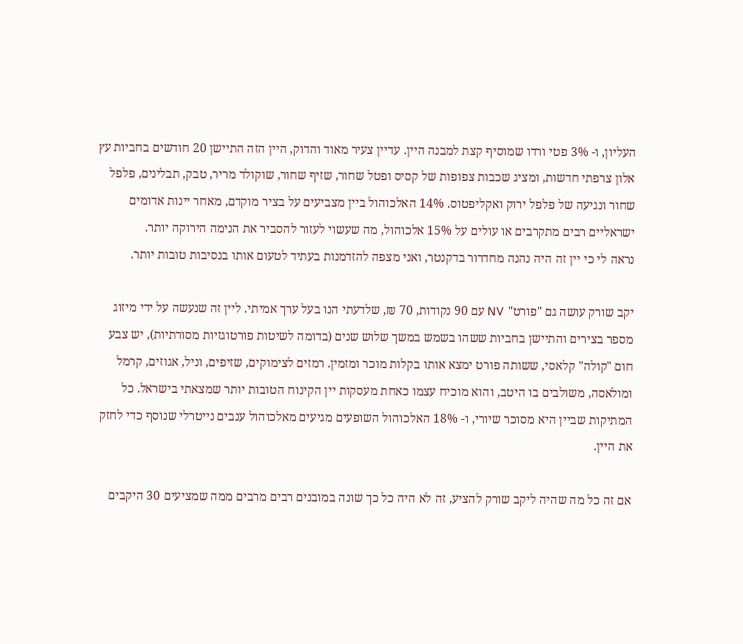העליון, ו- 3% פטי ורדו שמוסיף קצת למבנה היין. עדיין צעיר מאוד והדוק, היין הזה התיישן 20 חודשים בחביות עץ אלון צרפתי חדשות, ומציג שכבות צפופות של קסיס ופטל שחור, שזיף שחור, שוקולד מריר, טבק, תבלינים, פלפל שחור ונגיעה של פלפל ירוק ואקליפטוס. 14% האלכוהול ביין מצביעים על בציר מוקדם, מאחר יינות אדומים ישראליים רבים מתקרבים או עולים על 15% אלכוהול, מה שעשוי לעזור להסביר את הנימה הירוקה יותר.
נראה לי כי יין זה היה נהנה מחדרור בדקנטר, ואני מצפה להזדמנות בעתיד לטעום אותו בנסיבות טובות יותר.

יקב שורק עושה גם "פורט" NV עם 90 נקודות, 70 ₪, שלדעתי הנו בעל ערך אמיתי. ליין זה שנעשה על ידי מיזוג מספר בצירים והתיישן בחביות ששהו בשמש במשך שלוש שנים (בדומה לשיטות פורטוגזיות מסורתיות), יש צבע חום "קולה" קלאסי, ששותה פורט ימצא אותו בקלות מוכר ומזמין. רמזים לצימוקים, שזיפים, וניל, אגוזים, קרמל ומולאסה, משולבים בו היטב, והוא מוכיח עצמו כאחת מעסקות יין הקינוח הטובות יותר שמצאתי בישראל. כל המתיקות שביין היא מסוכר שיורי, ו- 18% האלכוהול השופעים מגיעים מאלכוהול ענבים נייטרלי שנוסף כדי לחזק את היין.

אם זה כל מה שהיה ליקב שורק להציע, זה לא היה כל כך שונה במובנים רבים מרבים ממה שמציעים 30 היקבים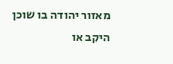מאזור יהודה בו שוכן היקב או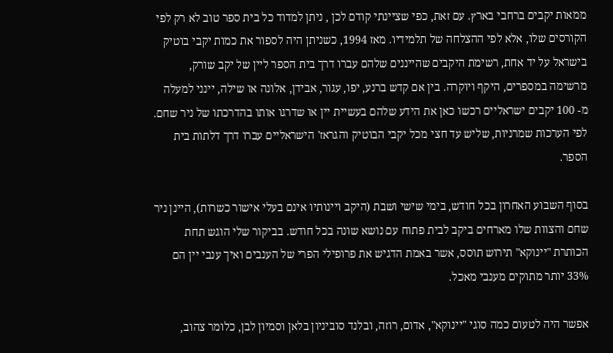ממאות יקבים ברחבי בארץ. עם זאת, כפי שציינתי קודם לכן , ניתן למדוד כל בית ספר טוב לא רק לפי הקורסים שלו, אלא לפי ההצלחה של תלמידיו. מאז 1994, כשניתן היה לספור את כמות יקבי בוטיק בישראל על יד אחת, רשימת היקבים שהייננים שלהם עברו דרך בית הספר ליין של יקב שורק, מרשימה במספרים, היקף ויוקרה. בין אם קדש ברנע, יפו, עגור, אבידן, אלונה או שילה, יינני למעלה מ- 100 יקבים ישראליים רכשו כאן את הידע שלהם בעשיית יין או שדרגו אותו בהדרכתו של ניר שחם. לפי הערכות שמרניות, שליש עד חצי מכל יקבי הבוטיק והגראז' הישראליים עברו דרך דלתות בית הספר.

בסוף השבוע האחרון בכל חודש, בימי שישי ושבת (היקב ויינותיו אינם בעלי אישור כשרות), היינן ניר שחם והצוות שלו מארחים ביקב לבית פתוח עם נושא שונה בכל חודש. בביקור שלי הוגש תחת הכותרת "יינוקא" תירוש תוסס, אשר באמת הדגיש את פרופילי הפרי של הענבים ואיך ענבי יין הם 33% יותר מתוקים מענבי מאכל.

אפשר היה לטעום כמה סוגי "יינוקא", אדום, רוזה, ובלנד סוביניון בלאן וסמיון לבן, כלומר צהוב,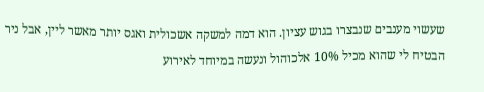שעשוי מענבים שנבצרו בגוש עציון. הוא דמה למשקה אשכולית ואגס יותר מאשר ליין, אבל ניר הבטיח לי שהוא מכיל 10% אלכוהול ונעשה במיוחד לאירוע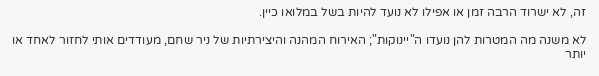זה, לא ישרוד הרבה זמן או אפילו לא נועד להיות בשל במלואו כיין.

לא משנה מה המטרות להן נועדו ה"יינוקות"; האירוח המהנה והיצירתיות של ניר שחם, מעודדים אותי לחזור לאחד או יותר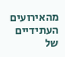מהאירועים העתידיים של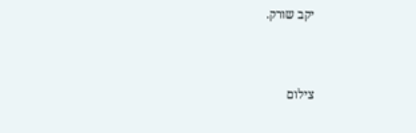יקב שורק.


צילום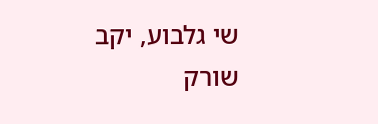שי גלבוע, יקב שורק